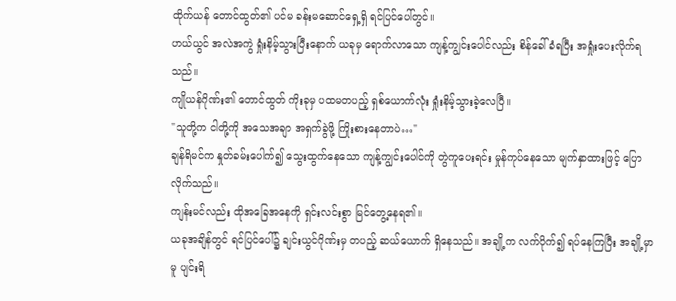ထိုက်ယန် တောင်ထွတ်၏ ပင်မ ခန်းမဆောင်ရှေ့ရှိ ရင်ပြင်ပေါ်တွင်။
ဟယ်ယွင် အလဲအကွဲ ရှုံးနိမ့်သွားပြီးနောက် ယခုမှ ရောက်လာသော ကျန့်ကျွင်းပေါင်လည်း စိန်ခေါ်ခံရပြီး အရှုံးပေးလိုက်ရသည်။
ကျိုယန်ဂိုဏ်း၏ တောင်ထွတ် ကိုးခုမှ ပထမတပည့် ရှစ်ယောက်လုံး ရှုံးနိမ့်သွားခဲ့လေပြီ။
"သူတို့က ငါတို့ကို အသေအချာ အရှက်ခွဲဖို့ ကြိုးစားနေတာပဲ…"
ချန်ရိမင်က နှုတ်ခမ်းပေါက်၍ သွေးထွက်နေသော ကျန့်ကျွင်းပေါင်ကို တွဲကူပေးရင်း မှုန်ကုပ်နေသော မျက်နှာထားဖြင့် ပြောလိုက်သည်။
ကျန်းမင်လည်း ထိုအခြေအနေကို ရှင်းလင်းစွာ မြင်တွေ့နေရ၏။
ယခုအချိန်တွင် ရင်ပြင်ပေါ်၌ ချင်းယွင်ဂိုဏ်းမှ တပည့် ဆယ်ယောက် ရှိနေသည်။ အချို့က လက်ပိုက်၍ ရပ်နေကြပြီး အချို့မှာမူ ပျင်းရိ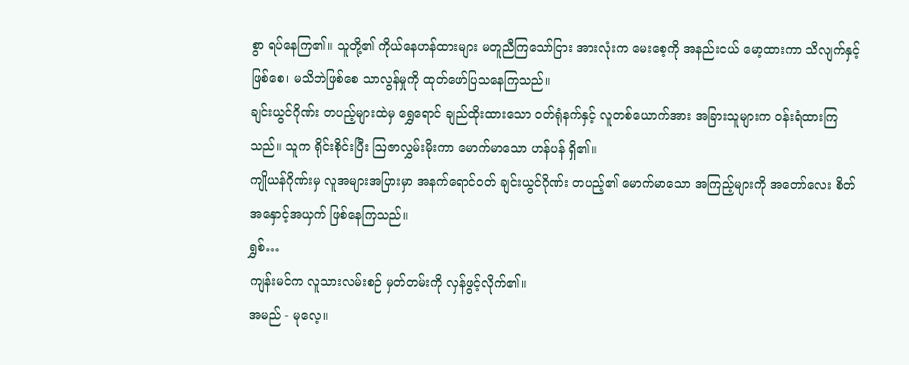စွာ ရပ်နေကြ၏။ သူတို့၏ ကိုယ်နေဟန်ထားများ မတူညီကြသော်ငြား အားလုံးက မေးစေ့ကို အနည်းငယ် မော့ထားကာ သိလျက်နှင့်ဖြစ်စေ၊ မသိဘဲဖြစ်စေ သာလွန်မှုကို ထုတ်ဖော်ပြသနေကြသည်။
ချင်းယွင်ဂိုဏ်း တပည့်များထဲမှ ရွှေရောင် ချည်ထိုးထားသော ဝတ်ရုံနက်နှင့် လူတစ်ယောက်အား အခြားသူများက ဝန်းရံထားကြသည်။ သူက ရိုင်းစိုင်းပြီး ဩဇာလွှမ်းမိုးကာ မောက်မာသော ဟန်ပန် ရှိ၏။
ကျိုယန်ဂိုဏ်းမှ လူအများအပြားမှာ အနက်ရောင်ဝတ် ချင်းယွင်ဂိုဏ်း တပည့်၏ မောက်မာသော အကြည့်များကို အတော်လေး စိတ်အနှောင့်အယှက် ဖြစ်နေကြသည်။
ရွှစ်…
ကျန်းမင်က လူသားလမ်းစဉ် မှတ်တမ်းကို လှန်ဖွင့်လိုက်၏။
အမည် - မုလေ့။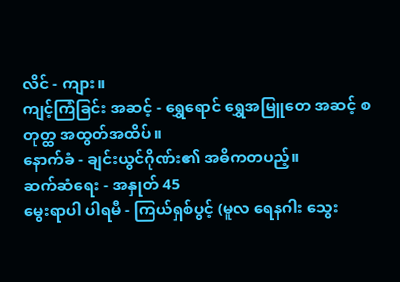လိင် - ကျား။
ကျင့်ကြံခြင်း အဆင့် - ရွှေရောင် ရွှေအမြူတေ အဆင့် စတုတ္ထ အထွတ်အထိပ်။
နောက်ခံ - ချင်းယွင်ဂိုဏ်း၏ အဓိကတပည့်။
ဆက်ဆံရေး - အနှုတ် 45
မွေးရာပါ ပါရမီ - ကြယ်ရှစ်ပွင့် (မူလ ရေနဂါး သွေး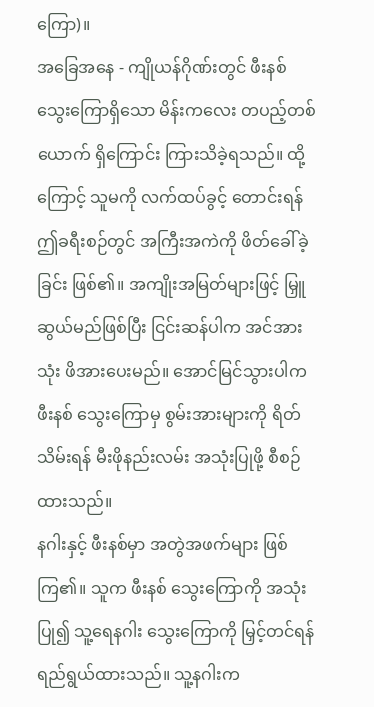ကြော)။
အခြေအနေ - ကျိုယန်ဂိုဏ်းတွင် ဖီးနစ် သွေးကြောရှိသော မိန်းကလေး တပည့်တစ်ယောက် ရှိကြောင်း ကြားသိခဲ့ရသည်။ ထို့ကြောင့် သူမကို လက်ထပ်ခွင့် တောင်းရန် ဤခရီးစဉ်တွင် အကြီးအကဲကို ဖိတ်ခေါ်ခဲ့ခြင်း ဖြစ်၏။ အကျိုးအမြတ်များဖြင့် မြှူဆွယ်မည်ဖြစ်ပြီး ငြင်းဆန်ပါက အင်အားသုံး ဖိအားပေးမည်။ အောင်မြင်သွားပါက ဖီးနစ် သွေးကြောမှ စွမ်းအားများကို ရိတ်သိမ်းရန် မီးဖိုနည်းလမ်း အသုံးပြုဖို့ စီစဉ်ထားသည်။
နဂါးနှင့် ဖီးနစ်မှာ အတွဲအဖက်များ ဖြစ်ကြ၏။ သူက ဖီးနစ် သွေးကြောကို အသုံးပြု၍ သူ့ရေနဂါး သွေးကြောကို မြှင့်တင်ရန် ရည်ရွယ်ထားသည်။ သူ့နဂါးက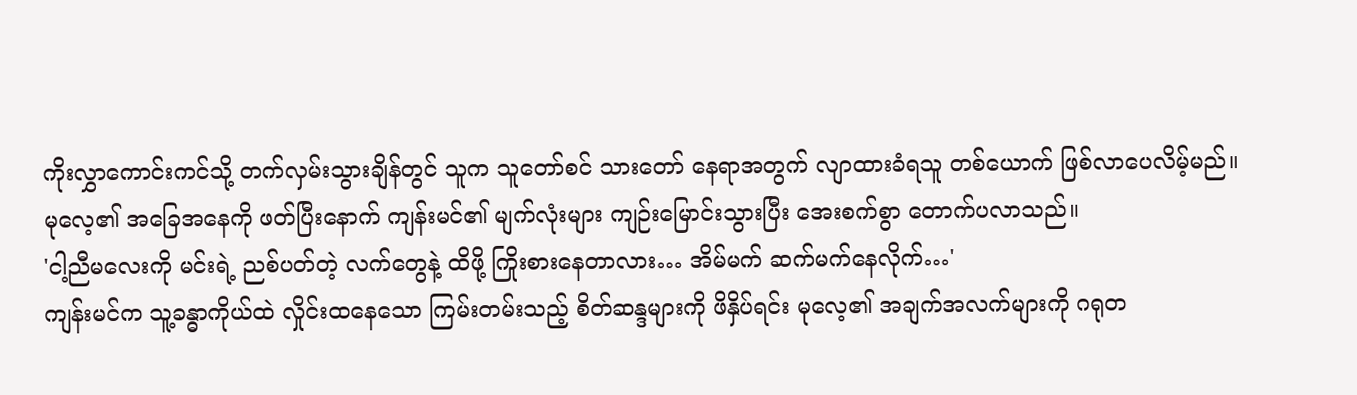ကိုးလွှာကောင်းကင်သို့ တက်လှမ်းသွားချိန်တွင် သူက သူတော်စင် သားတော် နေရာအတွက် လျာထားခံရသူ တစ်ယောက် ဖြစ်လာပေလိမ့်မည်။
မုလေ့၏ အခြေအနေကို ဖတ်ပြီးနောက် ကျန်းမင်၏ မျက်လုံးများ ကျဉ်းမြောင်းသွားပြီး အေးစက်စွာ တောက်ပလာသည်။
'ငါ့ညီမလေးကို မင်းရဲ့ ညစ်ပတ်တဲ့ လက်တွေနဲ့ ထိဖို့ ကြိုးစားနေတာလား… အိမ်မက် ဆက်မက်နေလိုက်…'
ကျန်းမင်က သူ့ခန္ဓာကိုယ်ထဲ လှိုင်းထနေသော ကြမ်းတမ်းသည့် စိတ်ဆန္ဒများကို ဖိနှိပ်ရင်း မုလေ့၏ အချက်အလက်များကို ဂရုတ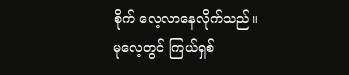စိုက် လေ့လာနေလိုက်သည်။
မုလေ့တွင် ကြယ်ရှစ်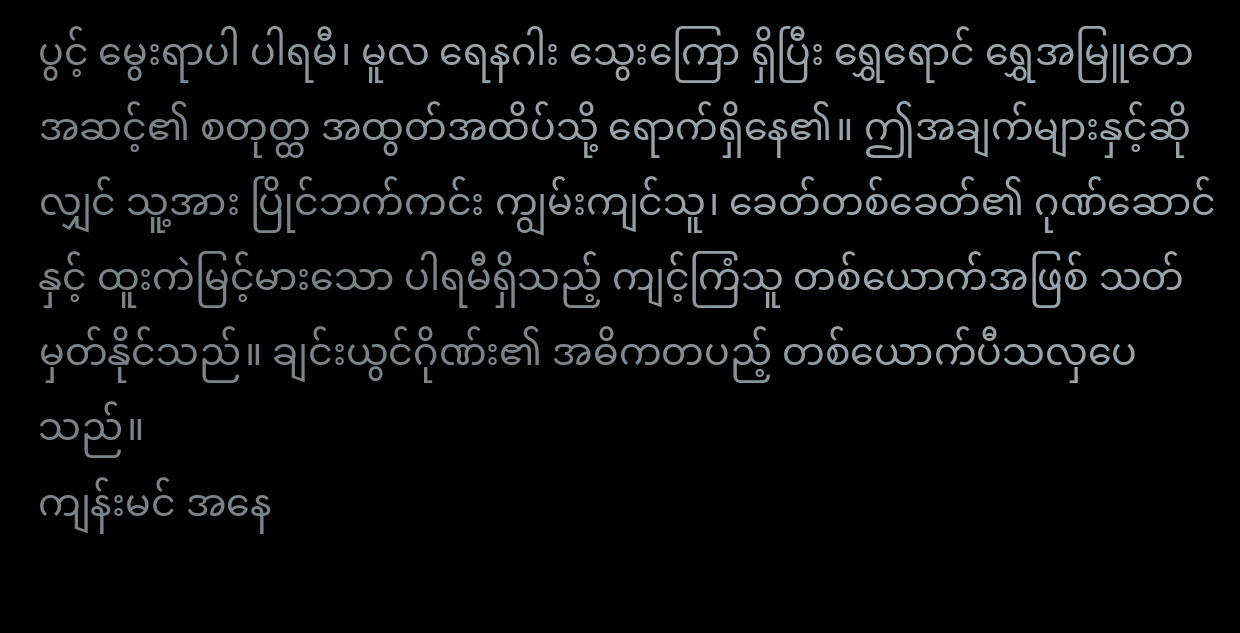ပွင့် မွေးရာပါ ပါရမီ၊ မူလ ရေနဂါး သွေးကြော ရှိပြီး ရွှေရောင် ရွှေအမြူတေ အဆင့်၏ စတုတ္ထ အထွတ်အထိပ်သို့ ရောက်ရှိနေ၏။ ဤအချက်များနှင့်ဆိုလျှင် သူ့အား ပြိုင်ဘက်ကင်း ကျွမ်းကျင်သူ၊ ခေတ်တစ်ခေတ်၏ ဂုဏ်ဆောင်နှင့် ထူးကဲမြင့်မားသော ပါရမီရှိသည့် ကျင့်ကြံသူ တစ်ယောက်အဖြစ် သတ်မှတ်နိုင်သည်။ ချင်းယွင်ဂိုဏ်း၏ အဓိကတပည့် တစ်ယောက်ပီသလှပေသည်။
ကျန်းမင် အနေ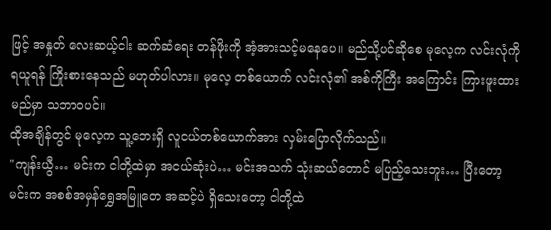ဖြင့် အနှုတ် လေးဆယ့်ငါး ဆက်ဆံရေး တန်ဖိုးကို အံ့အားသင့်မနေပေ။ မည်သို့ပင်ဆိုစေ မုလေ့က လင်းလုံကို ရယူရန် ကြိုးစားနေသည် မဟုတ်ပါလား။ မုလေ့ တစ်ယောက် လင်းလုံ၏ အစ်ကိုကြီး အကြောင်း ကြားဖူးထားမည်မှာ သဘာဝပင်။
ထိုအချိန်တွင် မုလေ့က သူ့ဘေးရှိ လူငယ်တစ်ယောက်အား လှမ်းပြောလိုက်သည်။
"ကျန်းယွီ… မင်းက ငါတို့ထဲမှာ အငယ်ဆုံးပဲ… မင်းအသက် သုံးဆယ်တောင် မပြည့်သေးဘူး… ပြီးတော့ မင်းက အစစ်အမှန်ရွှေအမြူတေ အဆင့်ပဲ ရှိသေးတော့ ငါတို့ထဲ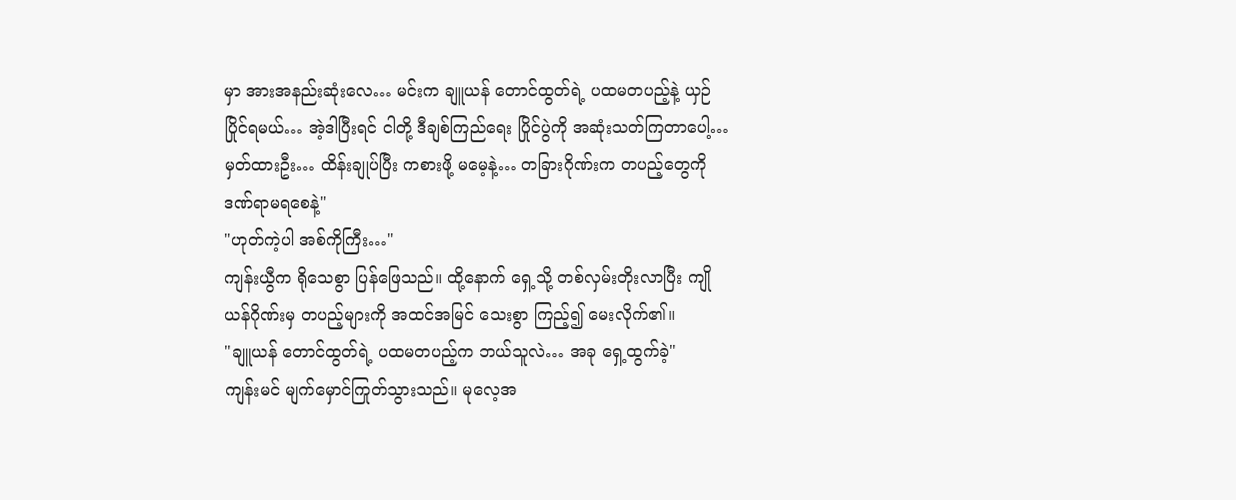မှာ အားအနည်းဆုံးလေ… မင်းက ချူယန် တောင်ထွတ်ရဲ့ ပထမတပည့်နဲ့ ယှဉ်ပြိုင်ရမယ်… အဲ့ဒါပြီးရင် ငါတို့ ဒီချစ်ကြည်ရေး ပြိုင်ပွဲကို အဆုံးသတ်ကြတာပေါ့… မှတ်ထားဦး… ထိန်းချုပ်ပြီး ကစားဖို့ မမေ့နဲ့… တခြားဂိုဏ်းက တပည့်တွေကို ဒဏ်ရာမရစေနဲ့"
"ဟုတ်ကဲ့ပါ အစ်ကိုကြီး…"
ကျန်းယွီက ရိုသေစွာ ပြန်ဖြေသည်။ ထို့နောက် ရှေ့သို့ တစ်လှမ်းတိုးလာပြီး ကျိုယန်ဂိုဏ်းမှ တပည့်များကို အထင်အမြင် သေးစွာ ကြည့်၍ မေးလိုက်၏။
"ချူယန် တောင်ထွတ်ရဲ့ ပထမတပည့်က ဘယ်သူလဲ… အခု ရှေ့ထွက်ခဲ့"
ကျန်းမင် မျက်မှောင်ကြုတ်သွားသည်။ မုလေ့အ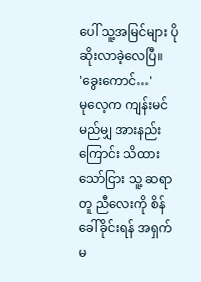ပေါ် သူ့အမြင်များ ပိုဆိုးလာခဲ့လေပြီ။
'ခွေးကောင်…'
မုလေ့က ကျန်းမင် မည်မျှ အားနည်းကြောင်း သိထားသော်ငြား သူ့ ဆရာတူ ညီလေးကို စိန်ခေါ်ခိုင်းရန် အရှက်မ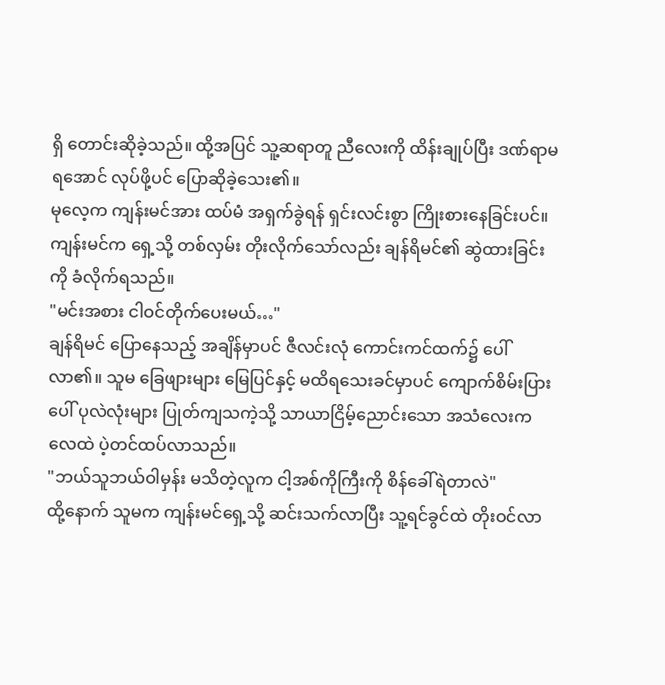ရှိ တောင်းဆိုခဲ့သည်။ ထို့အပြင် သူ့ဆရာတူ ညီလေးကို ထိန်းချုပ်ပြီး ဒဏ်ရာမရအောင် လုပ်ဖို့ပင် ပြောဆိုခဲ့သေး၏။
မုလေ့က ကျန်းမင်အား ထပ်မံ အရှက်ခွဲရန် ရှင်းလင်းစွာ ကြိုးစားနေခြင်းပင်။
ကျန်းမင်က ရှေ့သို့ တစ်လှမ်း တိုးလိုက်သော်လည်း ချန်ရိမင်၏ ဆွဲထားခြင်းကို ခံလိုက်ရသည်။
"မင်းအစား ငါဝင်တိုက်ပေးမယ်…"
ချန်ရိမင် ပြောနေသည့် အချိန်မှာပင် ဇီလင်းလုံ ကောင်းကင်ထက်၌ ပေါ်လာ၏။ သူမ ခြေဖျားများ မြေပြင်နှင့် မထိရသေးခင်မှာပင် ကျောက်စိမ်းပြားပေါ် ပုလဲလုံးများ ပြုတ်ကျသကဲ့သို့ သာယာငြိမ့်ညောင်းသော အသံလေးက လေထဲ ပဲ့တင်ထပ်လာသည်။
"ဘယ်သူဘယ်ဝါမှန်း မသိတဲ့လူက ငါ့အစ်ကိုကြီးကို စိန်ခေါ်ရဲတာလဲ"
ထို့နောက် သူမက ကျန်းမင်ရှေ့သို့ ဆင်းသက်လာပြီး သူ့ရင်ခွင်ထဲ တိုးဝင်လာ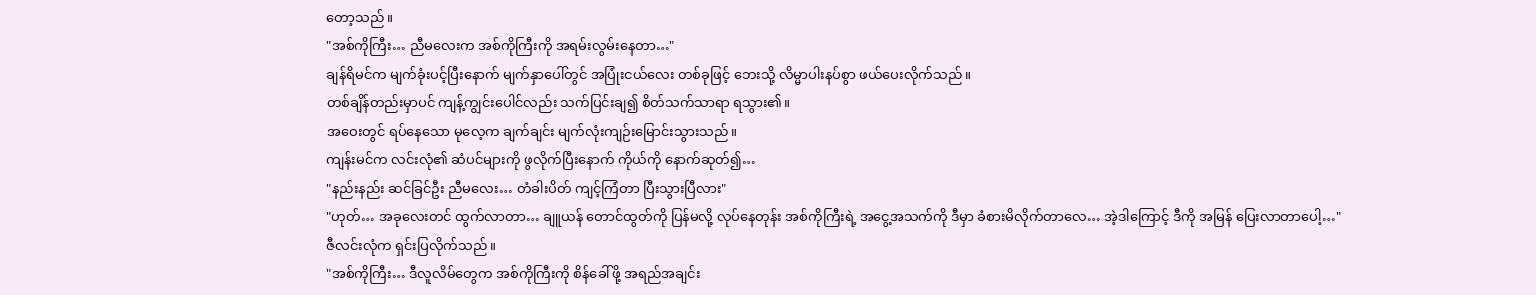တော့သည်။
"အစ်ကိုကြီး… ညီမလေးက အစ်ကိုကြီးကို အရမ်းလွမ်းနေတာ…"
ချန်ရိမင်က မျက်ခုံးပင့်ပြီးနောက် မျက်နှာပေါ်တွင် အပြုံးငယ်လေး တစ်ခုဖြင့် ဘေးသို့ လိမ္မာပါးနပ်စွာ ဖယ်ပေးလိုက်သည်။
တစ်ချိန်တည်းမှာပင် ကျန့်ကျွင်းပေါင်လည်း သက်ပြင်းချ၍ စိတ်သက်သာရာ ရသွား၏။
အဝေးတွင် ရပ်နေသော မုလေ့က ချက်ချင်း မျက်လုံးကျဉ်းမြောင်းသွားသည်။
ကျန်းမင်က လင်းလုံ၏ ဆံပင်များကို ဖွလိုက်ပြီးနောက် ကိုယ်ကို နောက်ဆုတ်၍…
"နည်းနည်း ဆင်ခြင်ဦး ညီမလေး… တံခါးပိတ် ကျင့်ကြံတာ ပြီးသွားပြီလား"
"ဟုတ်… အခုလေးတင် ထွက်လာတာ… ချူယန် တောင်ထွတ်ကို ပြန်မလို့ လုပ်နေတုန်း အစ်ကိုကြီးရဲ့ အငွေ့အသက်ကို ဒီမှာ ခံစားမိလိုက်တာလေ… အဲ့ဒါကြောင့် ဒီကို အမြန် ပြေးလာတာပေါ့…"
ဇီလင်းလုံက ရှင်းပြလိုက်သည်။
"အစ်ကိုကြီး… ဒီလူလိမ်တွေက အစ်ကိုကြီးကို စိန်ခေါ်ဖို့ အရည်အချင်း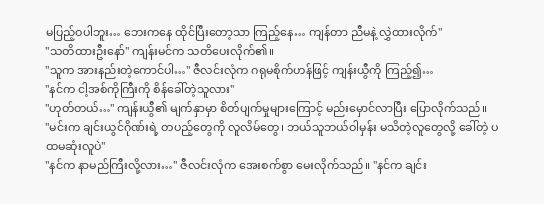မပြည့်ဝပါဘူး… ဘေးကနေ ထိုင်ပြီးတော့သာ ကြည့်နေ… ကျန်တာ ညီမနဲ့ လွှဲထားလိုက်"
"သတိထားဦးနော်" ကျန်းမင်က သတိပေးလိုက်၏။
"သူက အားနည်းတဲ့ကောင်ပါ…" ဇီလင်းလုံက ဂရုမစိုက်ဟန်ဖြင့် ကျန်းယွီကို ကြည့်၍…
"နင်က ငါ့အစ်ကိုကြီးကို စိန်ခေါ်တဲ့သူလား"
"ဟုတ်တယ်…" ကျန်းယွီ၏ မျက်နှာမှာ စိတ်ပျက်မှုများကြောင့် မည်းမှောင်လာပြီး ပြောလိုက်သည်။
"မင်းက ချင်းယွင်ဂိုဏ်းရဲ့ တပည့်တွေကို လူလိမ်တွေ၊ ဘယ်သူဘယ်ဝါမှန်း မသိတဲ့လူတွေလို့ ခေါ်တဲ့ ပထမဆုံးလူပဲ"
"နင်က နာမည်ကြီးလို့လား…" ဇီလင်းလုံက အေးစက်စွာ မေးလိုက်သည်။ "နင်က ချင်း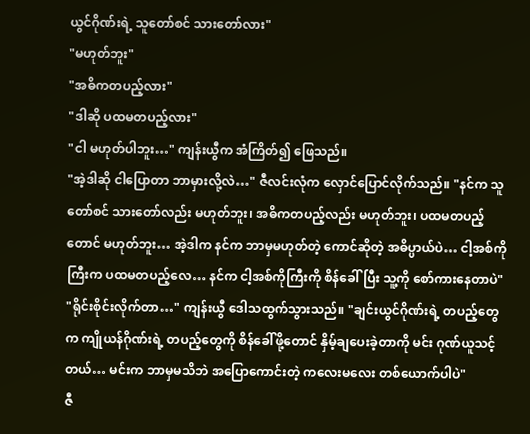ယွင်ဂိုဏ်းရဲ့ သူတော်စင် သားတော်လား"
"မဟုတ်ဘူး"
"အဓိကတပည့်လား"
"ဒါဆို ပထမတပည့်လား"
"ငါ မဟုတ်ပါဘူး…" ကျန်းယွီက အံကြိတ်၍ ဖြေသည်။
"အဲ့ဒါဆို ငါပြောတာ ဘာမှားလို့လဲ…" ဇီလင်းလုံက လှောင်ပြောင်လိုက်သည်။ "နင်က သူတော်စင် သားတော်လည်း မဟုတ်ဘူး၊ အဓိကတပည့်လည်း မဟုတ်ဘူး၊ ပထမတပည့်တောင် မဟုတ်ဘူး… အဲ့ဒါက နင်က ဘာမှမဟုတ်တဲ့ ကောင်ဆိုတဲ့ အဓိပ္ပာယ်ပဲ… ငါ့အစ်ကိုကြီးက ပထမတပည့်လေ… နင်က ငါ့အစ်ကိုကြီးကို စိန်ခေါ်ပြီး သူ့ကို စော်ကားနေတာပဲ"
"ရိုင်းစိုင်းလိုက်တာ…" ကျန်းယွီ ဒေါသထွက်သွားသည်။ "ချင်းယွင်ဂိုဏ်းရဲ့ တပည့်တွေက ကျိုယန်ဂိုဏ်းရဲ့ တပည့်တွေကို စိန်ခေါ်ဖို့တောင် နှိမ့်ချပေးခဲ့တာကို မင်း ဂုဏ်ယူသင့်တယ်… မင်းက ဘာမှမသိဘဲ အပြောကောင်းတဲ့ ကလေးမလေး တစ်ယောက်ပါပဲ"
ဇီ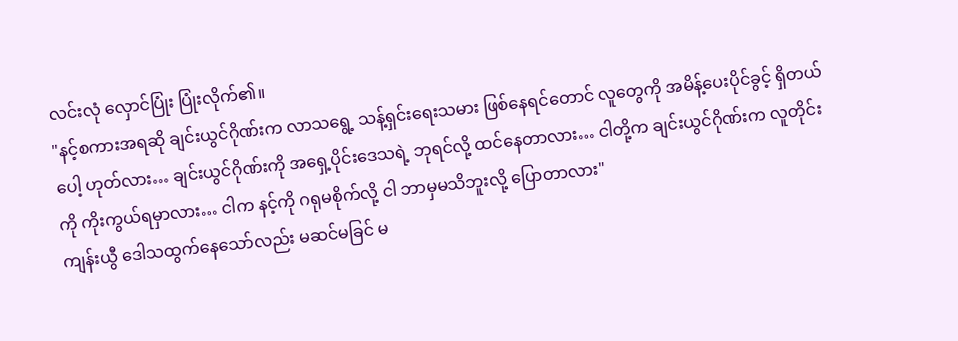လင်းလုံ လှောင်ပြုံး ပြုံးလိုက်၏။
"နင့်စကားအရဆို ချင်းယွင်ဂိုဏ်းက လာသရွေ့ သန့်ရှင်းရေးသမား ဖြစ်နေရင်တောင် လူတွေကို အမိန့်ပေးပိုင်ခွင့် ရှိတယ်ပေါ့ ဟုတ်လား… ချင်းယွင်ဂိုဏ်းကို အရှေ့ပိုင်းဒေသရဲ့ ဘုရင်လို့ ထင်နေတာလား… ငါတို့က ချင်းယွင်ဂိုဏ်းက လူတိုင်းကို ကိုးကွယ်ရမှာလား… ငါက နင့်ကို ဂရုမစိုက်လို့ ငါ ဘာမှမသိဘူးလို့ ပြောတာလား"
ကျန်းယွီ ဒေါသထွက်နေသော်လည်း မဆင်မခြင် မ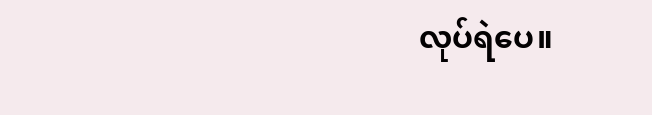လုပ်ရဲပေ။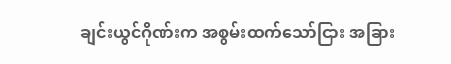ချင်းယွင်ဂိုဏ်းက အစွမ်းထက်သော်ငြား အခြား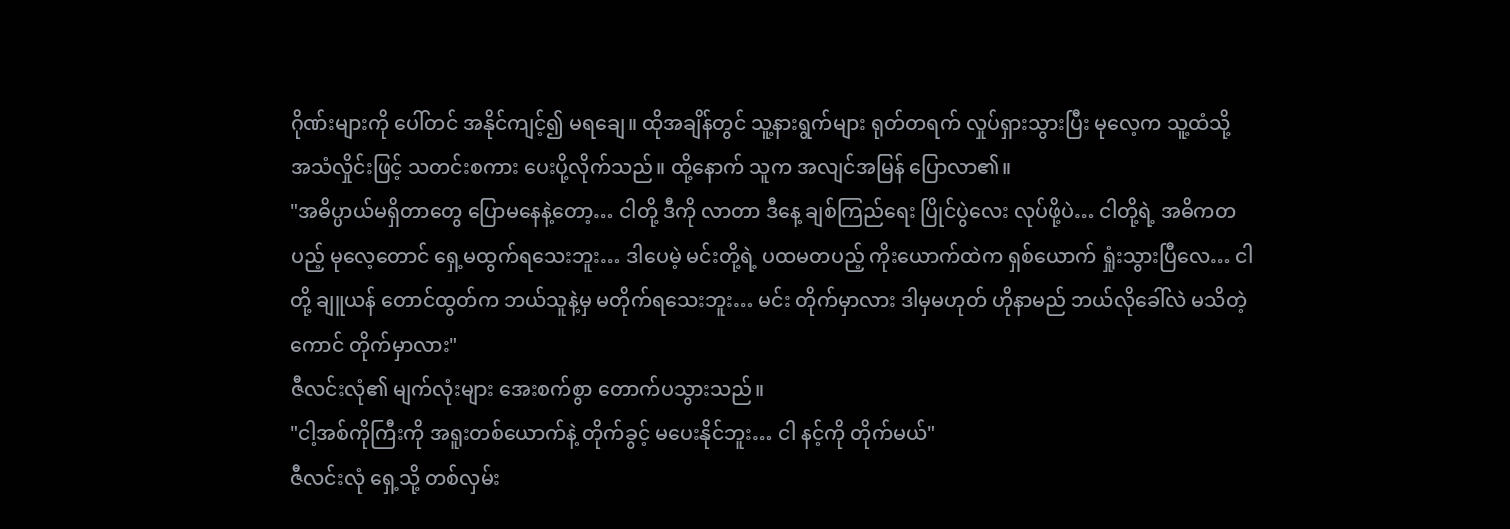ဂိုဏ်းများကို ပေါ်တင် အနိုင်ကျင့်၍ မရချေ။ ထိုအချိန်တွင် သူ့နားရွက်များ ရုတ်တရက် လှုပ်ရှားသွားပြီး မုလေ့က သူ့ထံသို့ အသံလှိုင်းဖြင့် သတင်းစကား ပေးပို့လိုက်သည်။ ထို့နောက် သူက အလျင်အမြန် ပြောလာ၏။
"အဓိပ္ပာယ်မရှိတာတွေ ပြောမနေနဲ့တော့… ငါတို့ ဒီကို လာတာ ဒီနေ့ ချစ်ကြည်ရေး ပြိုင်ပွဲလေး လုပ်ဖို့ပဲ… ငါတို့ရဲ့ အဓိကတပည့် မုလေ့တောင် ရှေ့မထွက်ရသေးဘူး… ဒါပေမဲ့ မင်းတို့ရဲ့ ပထမတပည့် ကိုးယောက်ထဲက ရှစ်ယောက် ရှုံးသွားပြီလေ… ငါတို့ ချူယန် တောင်ထွတ်က ဘယ်သူနဲ့မှ မတိုက်ရသေးဘူး… မင်း တိုက်မှာလား ဒါမှမဟုတ် ဟိုနာမည် ဘယ်လိုခေါ်လဲ မသိတဲ့ကောင် တိုက်မှာလား"
ဇီလင်းလုံ၏ မျက်လုံးများ အေးစက်စွာ တောက်ပသွားသည်။
"ငါ့အစ်ကိုကြီးကို အရူးတစ်ယောက်နဲ့ တိုက်ခွင့် မပေးနိုင်ဘူး… ငါ နင့်ကို တိုက်မယ်"
ဇီလင်းလုံ ရှေ့သို့ တစ်လှမ်း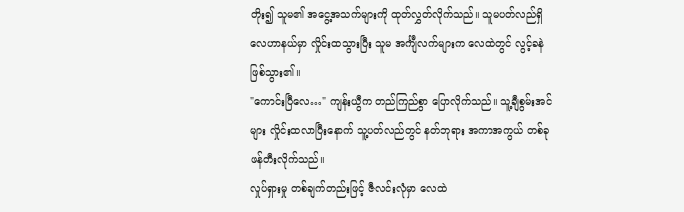တိုး၍ သူမ၏ အငွေ့အသက်များကို ထုတ်လွှတ်လိုက်သည်။ သူမပတ်လည်ရှိ လေဟာနယ်မှာ လှိုင်းထသွားပြီး သူမ အင်္ကျီလက်များက လေထဲတွင် လွင့်ခနဲ ဖြစ်သွား၏။
"ကောင်းပြီလေ…" ကျန်းယွီက တည်ကြည်စွာ ပြောလိုက်သည်။ သူ့ချီစွမ်းအင်များ လှိုင်းထလာပြီးနောက် သူ့ပတ်လည်တွင် နတ်ဘုရား အကာအကွယ် တစ်ခု ဖန်တီးလိုက်သည်။
လှုပ်ရှားမှု တစ်ချက်တည်းဖြင့် ဇီလင်းလုံမှာ လေထဲ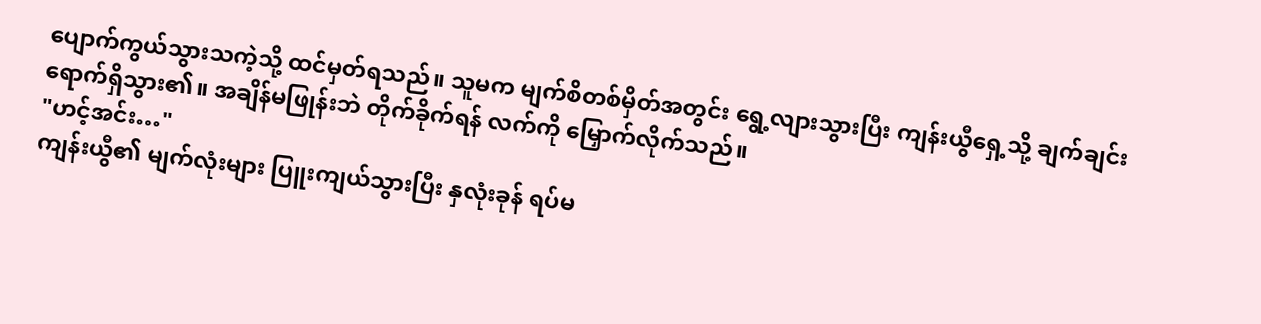ပျောက်ကွယ်သွားသကဲ့သို့ ထင်မှတ်ရသည်။ သူမက မျက်စိတစ်မှိတ်အတွင်း ရွေ့လျားသွားပြီး ကျန်းယွီရှေ့သို့ ချက်ချင်း ရောက်ရှိသွား၏။ အချိန်မဖြုန်းဘဲ တိုက်ခိုက်ရန် လက်ကို မြှောက်လိုက်သည်။
"ဟင့်အင်း…"
ကျန်းယွီ၏ မျက်လုံးများ ပြူးကျယ်သွားပြီး နှလုံးခုန် ရပ်မ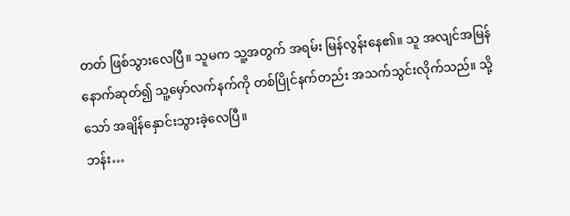တတ် ဖြစ်သွားလေပြီ။ သူမက သူ့အတွက် အရမ်း မြန်လွန်းနေ၏။ သူ အလျင်အမြန် နောက်ဆုတ်၍ သူ့မှော်လက်နက်ကို တစ်ပြိုင်နက်တည်း အသက်သွင်းလိုက်သည်။ သို့သော် အချိန်နှောင်းသွားခဲ့လေပြီ။
ဘန်း…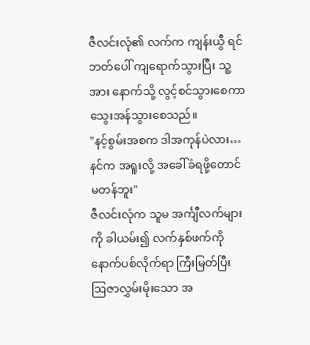ဇီလင်းလုံ၏ လက်က ကျန်းယွီ ရင်ဘတ်ပေါ် ကျရောက်သွားပြီး သူ့အား နောက်သို့ လွင့်စင်သွားစေကာ သွေးအန်သွားစေသည်။
"နင့်စွမ်းအစက ဒါအကုန်ပဲလား… နင်က အရူးလို့ အခေါ်ခံရဖို့တောင် မတန်ဘူး"
ဇီလင်းလုံက သူမ အင်္ကျီလက်များကို ခါယမ်း၍ လက်နှစ်ဖက်ကို နောက်ပစ်လိုက်ရာ ကြီးမြတ်ပြီး ဩဇာလွှမ်းမိုးသော အ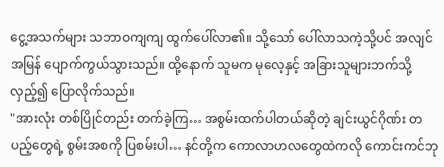ငွေ့အသက်များ သဘာဝကျကျ ထွက်ပေါ်လာ၏။ သို့သော် ပေါ်လာသကဲ့သို့ပင် အလျင်အမြန် ပျောက်ကွယ်သွားသည်။ ထို့နောက် သူမက မုလေ့နှင့် အခြားသူများဘက်သို့ လှည့်၍ ပြောလိုက်သည်။
"အားလုံး တစ်ပြိုင်တည်း တက်ခဲ့ကြ… အစွမ်းထက်ပါတယ်ဆိုတဲ့ ချင်းယွင်ဂိုဏ်း တပည့်တွေရဲ့ စွမ်းအစကို ပြစမ်းပါ… နင်တို့က ကောလာဟလတွေထဲကလို ကောင်းကင်ဘု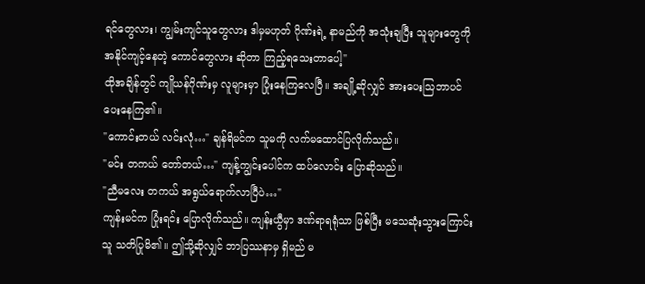ရင်တွေလား၊ ကျွမ်းကျင်သူတွေလား ဒါမှမဟုတ် ဂိုဏ်းရဲ့ နာမည်ကို အသုံးချပြီး သူများတွေကို အနိုင်ကျင့်နေတဲ့ ကောင်တွေလား ဆိုတာ ကြည့်ရသေးတာပေါ့"
ထိုအချိန်တွင် ကျိုယန်ဂိုဏ်းမှ လူများမှာ ပြုံးနေကြလေပြီ။ အချို့ဆိုလျှင် အားပေးသြဘာပင် ပေးနေကြ၏။
"ကောင်းတယ် လင်းလုံ…" ချန်ရိမင်က သူမကို လက်မထောင်ပြလိုက်သည်။
"မင်း တကယ် တော်တယ်…" ကျန့်ကျွင်းပေါင်က ထပ်လောင်း ပြောဆိုသည်။
"ညီမလေး တကယ် အရွယ်ရောက်လာပြီပဲ…"
ကျန်းမင်က ပြုံးရင်း ပြောလိုက်သည်။ ကျန်းယွီမှာ ဒဏ်ရာရရုံသာ ဖြစ်ပြီး မသေဆုံးသွားကြောင်း သူ သတိပြုမိ၏။ ဤသို့ဆိုလျှင် ဘာပြဿနာမှ ရှိမည် မ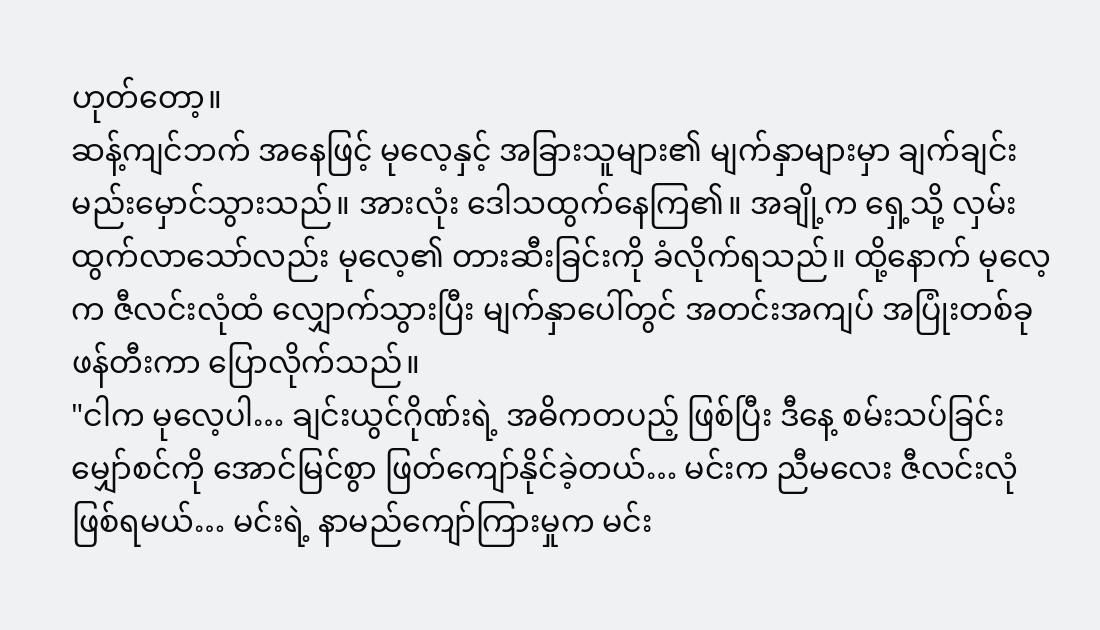ဟုတ်တော့။
ဆန့်ကျင်ဘက် အနေဖြင့် မုလေ့နှင့် အခြားသူများ၏ မျက်နှာများမှာ ချက်ချင်း မည်းမှောင်သွားသည်။ အားလုံး ဒေါသထွက်နေကြ၏။ အချို့က ရှေ့သို့ လှမ်းထွက်လာသော်လည်း မုလေ့၏ တားဆီးခြင်းကို ခံလိုက်ရသည်။ ထို့နောက် မုလေ့က ဇီလင်းလုံထံ လျှောက်သွားပြီး မျက်နှာပေါ်တွင် အတင်းအကျပ် အပြုံးတစ်ခု ဖန်တီးကာ ပြောလိုက်သည်။
"ငါက မုလေ့ပါ… ချင်းယွင်ဂိုဏ်းရဲ့ အဓိကတပည့် ဖြစ်ပြီး ဒီနေ့ စမ်းသပ်ခြင်း မျှော်စင်ကို အောင်မြင်စွာ ဖြတ်ကျော်နိုင်ခဲ့တယ်… မင်းက ညီမလေး ဇီလင်းလုံ ဖြစ်ရမယ်… မင်းရဲ့ နာမည်ကျော်ကြားမှုက မင်း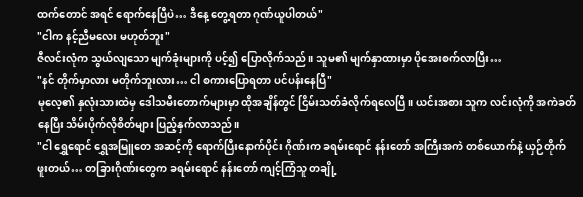ထက်တောင် အရင် ရောက်နေပြီပဲ… ဒီနေ့ တွေ့ရတာ ဂုဏ်ယူပါတယ်"
"ငါက နင့်ညီမလေး မဟုတ်ဘူး"
ဇီလင်းလုံက သွယ်လျသော မျက်ခုံးများကို ပင့်၍ ပြောလိုက်သည်။ သူမ၏ မျက်နှာထားမှာ ပိုအေးစက်လာပြီး…
"နင် တိုက်မှာလား မတိုက်ဘူးလား… ငါ စကားပြောရတာ ပင်ပန်းနေပြီ"
မုလေ့၏ နှလုံးသားထဲမှ ဒေါသမီးတောက်များမှာ ထိုအချိန်တွင် ငြိမ်းသတ်ခံလိုက်ရလေပြီ။ ယင်းအစား သူက လင်းလုံကို အကဲခတ်နေပြီး သိမ်းပိုက်လိုစိတ်များ ပြည့်နှက်လာသည်။
"ငါ ရွှေရောင် ရွှေအမြူတေ အဆင့်ကို ရောက်ပြီးနောက်ပိုင်း ဂိုဏ်းက ခရမ်းရောင် နန်းတော် အကြီးအကဲ တစ်ယောက်နဲ့ ယှဉ်တိုက်ဖူးတယ်… တခြားဂိုဏ်းတွေက ခရမ်းရောင် နန်းတော် ကျင့်ကြံသူ တချို့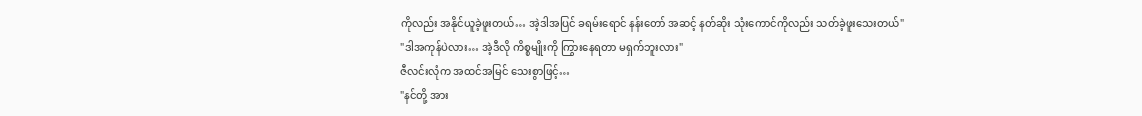ကိုလည်း အနိုင်ယူခဲ့ဖူးတယ်… အဲ့ဒါအပြင် ခရမ်းရောင် နန်းတော် အဆင့် နတ်ဆိုး သုံးကောင်ကိုလည်း သတ်ခဲ့ဖူးသေးတယ်"
"ဒါအကုန်ပဲလား… အဲ့ဒီလို ကိစ္စမျိုးကို ကြွားနေရတာ မရှက်ဘူးလား"
ဇီလင်းလုံက အထင်အမြင် သေးစွာဖြင့်…
"နင်တို့ အား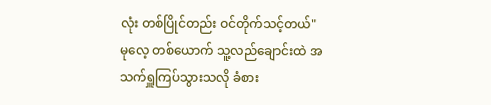လုံး တစ်ပြိုင်တည်း ဝင်တိုက်သင့်တယ်"
မုလေ့ တစ်ယောက် သူ့လည်ချောင်းထဲ အသက်ရှူကြပ်သွားသလို ခံစား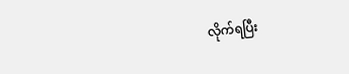လိုက်ရပြီး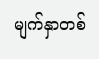မျက်နှာတစ်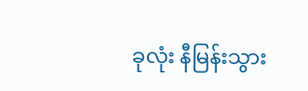ခုလုံး နီမြန်းသွား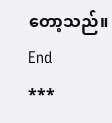တော့သည်။
End
***